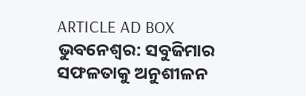ARTICLE AD BOX
ଭୁବନେଶ୍ବର: ସବୁଜିମାର ସଫଳତାକୁ ଅନୁଶୀଳନ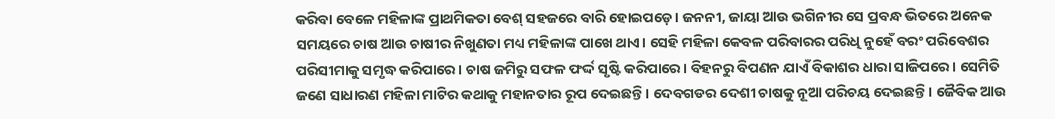କରିବା ବେଳେ ମହିଳାଙ୍କ ପ୍ରାଥମିକତା ବେଶ୍ ସହଜରେ ବାରି ହୋଇପଡ଼େ। ଜନନୀ, ଜାୟା ଆଉ ଭଗିନୀର ସେ ପ୍ରବନ୍ଧ ଭିତରେ ଅନେକ ସମୟରେ ଚାଷ ଆଉ ଚାଷୀର ନିଖୁଣତା ମଧ୍ୟ ମହିଳାଙ୍କ ପାଖେ ଥାଏ। ସେହି ମହିଳା କେବଳ ପରିବାରର ପରିଧି ନୁହେଁ ବରଂ ପରିବେଶର ପରିସୀମାକୁ ସମୃଦ୍ଧ କରିପାରେ। ଚାଷ ଜମିରୁ ସଫଳ ଫର୍ଦ୍ଦ ସୃଷ୍ଟି କରିପାରେ। ବିହନରୁ ବିପଣନ ଯାଏଁ ବିକାଶର ଧାରା ସାଜିପରେ। ସେମିତି ଜଣେ ସାଧାରଣ ମହିଳା ମାଟିର କଥାକୁ ମହାନତାର ରୂପ ଦେଇଛନ୍ତି। ଦେବଗଡର ଦେଶୀ ଚାଷକୁ ନୂଆ ପରିଚୟ ଦେଇଛନ୍ତି। ଜୈବିକ ଆଉ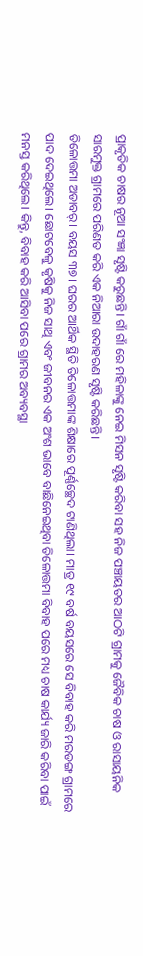ପ୍ରାକୃତିକ ଚାଷର ନୂଆ ସଂଜ୍ଞା ସୃଷ୍ଟି କରୁଛନ୍ତି। ଗାଁ ଗାଁ ରେ ମହିଳାଙ୍କୁ ନେଇ ମିସନ ସୃଷ୍ଟି କରିବା ସହ ନିଜ ପଞ୍ଚାୟତର ଆଠଟି ଗ୍ରାମକୁ ଜୈବିକ ଚାଷ ଓ ରାସାୟନିକ ସାରମୁକ୍ତ ଗ୍ରାମରେ ପରିଣତ କରି ଏକ ନିଆରା ଉଦାହରଣ ସୃଷ୍ଟି କରିଛନ୍ତି।
ତିଳୋତ୍ତମା ଅଡାବର୍। ବୟସ ୩୭। ଘରର ଆର୍ଥିକ ସ୍ଥିତି ତିଳୋତ୍ତମାଙ୍କ ଶିକ୍ଷାରେ ପୂର୍ଣ୍ଣଚ୍ଛେଦ ଟାଣିଥିଲା। ମାତ୍ର ୧୯ ବର୍ଷ ବୟସରେ ସେ ବିବାହ କରି ମରଡଙ୍ଗ ଗ୍ରାମରେ ପାଦ ଦେଇଥିଲେ। ଛୋଟବେଳୁ କୃଷିକୁ ନିଜ ସାଥି ଏବଂ ଜୀବନର ଏକ ଅଂଶ ଭାବେ ବାଛିନେଇଥିବା ତିଳୋତ୍ତମା ବିବାହ ପରେ ମଧ୍ୟ ଚାଷ କାର୍ଯ୍ୟ ଜାରି କରିବା ପାଇଁ ମନସ୍ତ କରିଥିଲେ। କିନ୍ତୁ, ବିବାହ କରି ଆସିବା ପରେ ଗ୍ରାମର ଅବ୍ୟବସ୍ଥା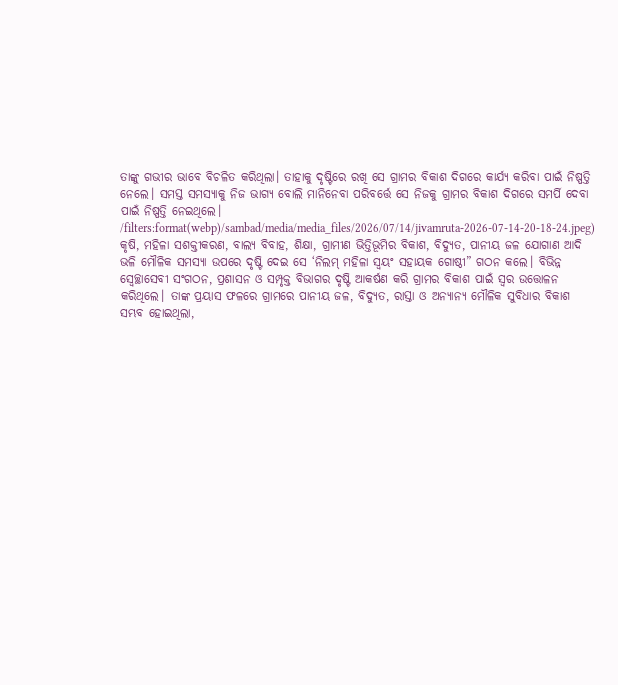ତାଙ୍କୁ ଗଭୀର ଭାବେ ବିଚଳିତ କରିଥିଲା। ତାହାକୁ ଦୃଷ୍ଟିରେ ରଖି ସେ ଗ୍ରାମର ବିକାଶ ଦିଗରେ କାର୍ଯ୍ୟ କରିବା ପାଇଁ ନିଷ୍ପତ୍ତି ନେଲେ। ସମସ୍ତ ସମସ୍ୟାକୁ ନିଜ ଭାଗ୍ୟ ବୋଲି ମାନିନେବା ପରିବର୍ତ୍ତେ ସେ ନିଜକୁ ଗ୍ରାମର ବିକାଶ ଦିଗରେ ସମର୍ପି ଦେବା ପାଇଁ ନିଷ୍ପତ୍ତି ନେଇଥିଲେ।
/filters:format(webp)/sambad/media/media_files/2026/07/14/jivamruta-2026-07-14-20-18-24.jpeg)
କୃଷି, ମହିଳା ସଶକ୍ତୀକରଣ, ବାଲ୍ୟ ବିବାହ, ଶିକ୍ଷା, ଗ୍ରାମୀଣ ଭିତ୍ତିଭୂମିର ବିକାଶ, ବିଦ୍ୟୁତ, ପାନୀୟ ଜଳ ଯୋଗାଣ ଆଦି ଭଳି ମୌଳିକ ସମସ୍ୟା ଉପରେ ଦୃଷ୍ଟି ଦେଇ ସେ ‘ନିଲମ୍ ମହିଳା ସ୍ଵୟଂ ସହାୟକ ଗୋଷ୍ଠୀ” ଗଠନ କଲେ। ବିଭିନ୍ନ ସ୍ୱେଚ୍ଛାସେବୀ ସଂଗଠନ, ପ୍ରଶାସନ ଓ ସମ୍ପୃକ୍ତ ବିଭାଗର ଦୃଷ୍ଟି ଆକର୍ଷଣ କରି ଗ୍ରାମର ବିକାଶ ପାଇଁ ସ୍ୱର ଉତ୍ତୋଳନ କରିଥିଲେ। ତାଙ୍କ ପ୍ରୟାସ ଫଳରେ ଗ୍ରାମରେ ପାନୀୟ ଜଳ, ବିଦ୍ୟୁତ, ରାସ୍ତା ଓ ଅନ୍ୟାନ୍ୟ ମୌଳିକ ସୁବିଧାର ବିକାଶ ସମ୍ଭବ ହୋଇଥିଲା,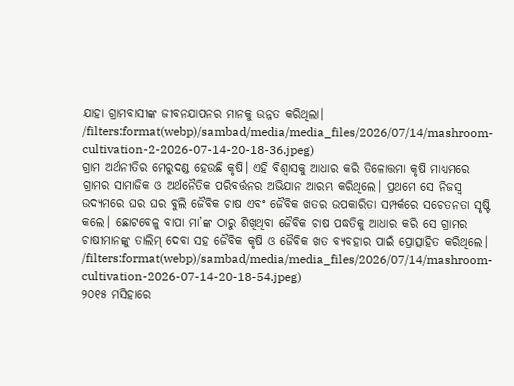ଯାହା ଗ୍ରାମବାସୀଙ୍କ ଜୀବନଯାପନର ମାନକୁ ଉନ୍ନତ କରିଥିଲା।
/filters:format(webp)/sambad/media/media_files/2026/07/14/mashroom-cultivation-2-2026-07-14-20-18-36.jpeg)
ଗ୍ରାମ ଅର୍ଥନୀତିର ମେରୁଦଣ୍ଡ ହେଉଛି କୃଷି। ଏହି ବିଶ୍ୱାସକୁ ଆଧାର କରି ତିଳୋତ୍ତମା କୃଷି ମାଧ୍ୟମରେ ଗ୍ରାମର ସାମାଜିକ ଓ ଅର୍ଥନୈତିକ ପରିବର୍ତ୍ତନର ଅଭିଯାନ ଆରମ୍ଭ କରିଥିଲେ। ପ୍ରଥମେ ସେ ନିଜସ୍ଵ ଉଦ୍ୟମରେ ଘର ଘର ବୁଲି ଜୈବିକ ଚାଷ ଏବଂ ଜୈବିକ ଖତର ଉପକାରିତା ସମ୍ପର୍କରେ ସଚେତନତା ସୃଷ୍ଟି କଲେ। ଛୋଟବେଳୁ ବାପା ମା’ଙ୍କ ଠାରୁ ଶିଖିଥିବା ଜୈବିକ ଚାଷ ପଦ୍ଧତିକୁ ଆଧାର କରି ସେ ଗ୍ରାମର ଚାଷୀମାନଙ୍କୁ ତାଲିମ୍ ଦେବା ସହ ଜୈବିକ କୃଷି ଓ ଜୈବିକ ଖତ ବ୍ୟବହାର ପାଇଁ ପ୍ରୋତ୍ସାହିତ କରିଥିଲେ।
/filters:format(webp)/sambad/media/media_files/2026/07/14/mashroom-cultivation-2026-07-14-20-18-54.jpeg)
୨୦୧୫ ମସିହାରେ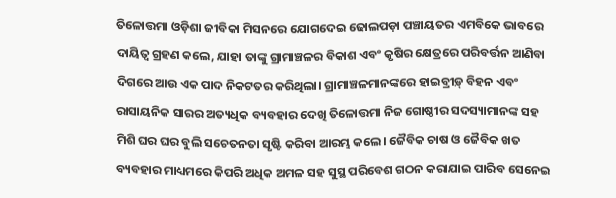ତିଳୋତ୍ତମା ଓଡ଼ିଶା ଜୀବିକା ମିସନରେ ଯୋଗଦେଇ ଢୋଲପଡ଼ା ପଞ୍ଚାୟତର ଏମବିକେ ଭାବରେ ଦାୟିତ୍ଵ ଗ୍ରହଣ କଲେ, ଯାହା ତାଙ୍କୁ ଗ୍ରାମାଞ୍ଚଳର ବିକାଶ ଏବଂ କୃଷିର କ୍ଷେତ୍ରରେ ପରିବର୍ତ୍ତନ ଆଣିବା ଦିଗରେ ଆଉ ଏକ ପାଦ ନିକଟତର କରିଥିଲା। ଗ୍ରାମାଞ୍ଚଳମାନଙ୍କରେ ହାଇବ୍ରୀଡ଼୍ ବିହନ ଏବଂ ରାସାୟନିକ ସାରର ଅତ୍ୟଧିକ ବ୍ୟବହାର ଦେଖି ତିଳୋତ୍ତମା ନିଜ ଗୋଷ୍ଠୀର ସଦସ୍ୟାମାନଙ୍କ ସହ ମିଶି ଘର ଘର ବୁଲି ସଚେତନତା ସୃଷ୍ଟି କରିବା ଆରମ୍ଭ କଲେ। ଜୈବିକ ଚାଷ ଓ ଜୈବିକ ଖତ ବ୍ୟବହାର ମାଧ୍ୟମରେ କିପରି ଅଧିକ ଅମଳ ସହ ସୁସ୍ଥ ପରିବେଶ ଗଠନ କରାଯାଇ ପାରିବ ସେନେଇ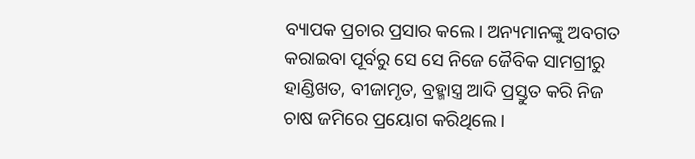ବ୍ୟାପକ ପ୍ରଚାର ପ୍ରସାର କଲେ। ଅନ୍ୟମାନଙ୍କୁ ଅବଗତ କରାଇବା ପୂର୍ବରୁ ସେ ସେ ନିଜେ ଜୈବିକ ସାମଗ୍ରୀରୁ ହାଣ୍ଡିଖତ, ବୀଜାମୃତ, ବ୍ରହ୍ମାସ୍ତ୍ର ଆଦି ପ୍ରସ୍ତୁତ କରି ନିଜ ଚାଷ ଜମିରେ ପ୍ରୟୋଗ କରିଥିଲେ।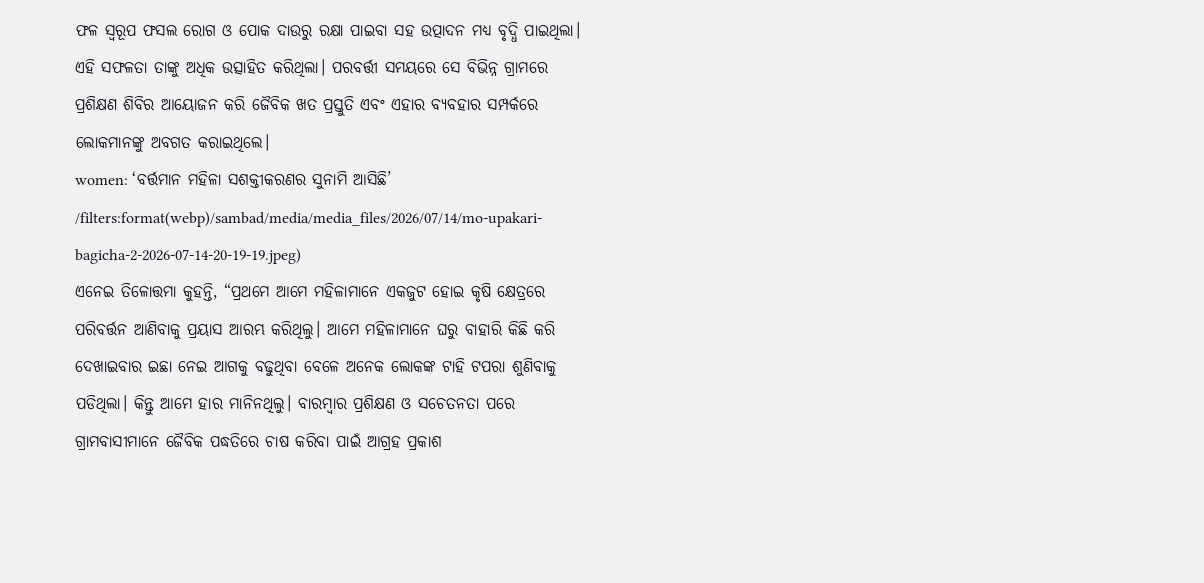ଫଳ ସ୍ୱରୂପ ଫସଲ ରୋଗ ଓ ପୋକ ଦାଉରୁ ରକ୍ଷା ପାଇବା ସହ ଉତ୍ପାଦନ ମଧ୍ୟ ବୃଦ୍ଧି ପାଇଥିଲା। ଏହି ସଫଳତା ତାଙ୍କୁ ଅଧିକ ଉତ୍ସାହିତ କରିଥିଲା। ପରବର୍ତ୍ତୀ ସମୟରେ ସେ ବିଭିନ୍ନ ଗ୍ରାମରେ ପ୍ରଶିକ୍ଷଣ ଶିବିର ଆୟୋଜନ କରି ଜୈବିକ ଖତ ପ୍ରସ୍ତୁତି ଏବଂ ଏହାର ବ୍ୟବହାର ସମ୍ପର୍କରେ ଲୋକମାନଙ୍କୁ ଅବଗତ କରାଇଥିଲେ।
women: ‘ବର୍ତ୍ତମାନ ମହିଳା ସଶକ୍ତୀକରଣର ସୁନାମି ଆସିଛି’
/filters:format(webp)/sambad/media/media_files/2026/07/14/mo-upakari-bagicha-2-2026-07-14-20-19-19.jpeg)
ଏନେଇ ତିଳୋତ୍ତମା କୁହନ୍ତି, “ପ୍ରଥମେ ଆମେ ମହିଳାମାନେ ଏକଜୁଟ ହୋଇ କୃଷି କ୍ଷେତ୍ରରେ ପରିବର୍ତ୍ତନ ଆଣିବାକୁ ପ୍ରୟାସ ଆରମ୍ଭ କରିଥିଲୁ। ଆମେ ମହିଳାମାନେ ଘରୁ ବାହାରି କିଛି କରି ଦେଖାଇବାର ଇଛା ନେଇ ଆଗକୁ ବଢୁଥିବା ବେଳେ ଅନେକ ଲୋକଙ୍କ ଟାହି ଟପରା ଶୁଣିବାକୁ ପଡିଥିଲା। କିନ୍ତୁ ଆମେ ହାର ମାନିନଥିଲୁ। ବାରମ୍ବାର ପ୍ରଶିକ୍ଷଣ ଓ ସଚେତନତା ପରେ ଗ୍ରାମବାସୀମାନେ ଜୈବିକ ପଦ୍ଧତିରେ ଚାଷ କରିବା ପାଇଁ ଆଗ୍ରହ ପ୍ରକାଶ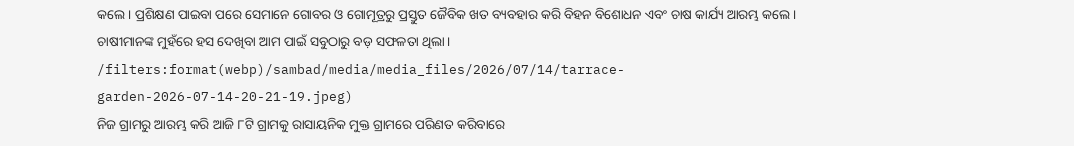କଲେ। ପ୍ରଶିକ୍ଷଣ ପାଇବା ପରେ ସେମାନେ ଗୋବର ଓ ଗୋମୂତ୍ରରୁ ପ୍ରସ୍ତୁତ ଜୈବିକ ଖତ ବ୍ୟବହାର କରି ବିହନ ବିଶୋଧନ ଏବଂ ଚାଷ କାର୍ଯ୍ୟ ଆରମ୍ଭ କଲେ। ଚାଷୀମାନଙ୍କ ମୁହଁରେ ହସ ଦେଖିବା ଆମ ପାଇଁ ସବୁଠାରୁ ବଡ଼ ସଫଳତା ଥିଲା।
/filters:format(webp)/sambad/media/media_files/2026/07/14/tarrace-garden-2026-07-14-20-21-19.jpeg)
ନିଜ ଗ୍ରାମରୁ ଆରମ୍ଭ କରି ଆଜି ୮ଟି ଗ୍ରାମକୁ ରାସାୟନିକ ମୁକ୍ତ ଗ୍ରାମରେ ପରିଣତ କରିବାରେ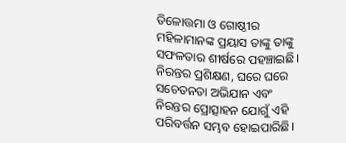ତିଳୋତ୍ତମା ଓ ଗୋଷ୍ଠୀର ମହିଳାମାନଙ୍କ ପ୍ରୟାସ ତାଙ୍କୁ ତାଙ୍କୁ ସଫଳତାର ଶୀର୍ଷରେ ପହଞ୍ଚାଇଛି। ନିରନ୍ତର ପ୍ରଶିକ୍ଷଣ, ଘରେ ଘରେ ସଚେତନତା ଅଭିଯାନ ଏବଂ ନିରନ୍ତର ପ୍ରୋତ୍ସାହନ ଯୋଗୁଁ ଏହି ପରିବର୍ତ୍ତନ ସମ୍ଭବ ହୋଇପାରିଛି।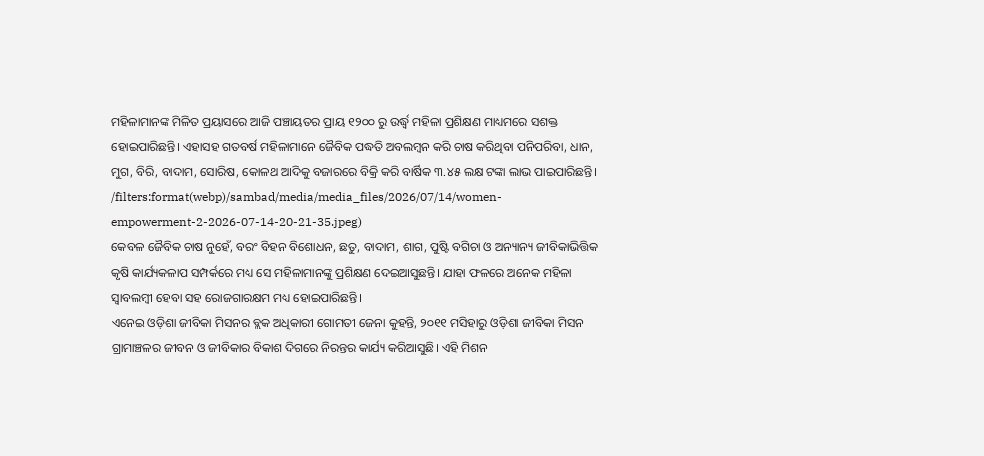ମହିଳାମାନଙ୍କ ମିଳିତ ପ୍ରୟାସରେ ଆଜି ପଞ୍ଚାୟତର ପ୍ରାୟ ୧୨୦୦ ରୁ ଉର୍ଦ୍ଧ୍ବ ମହିଳା ପ୍ରଶିକ୍ଷଣ ମାଧ୍ୟମରେ ସଶକ୍ତ ହୋଇପାରିଛନ୍ତି। ଏହାସହ ଗତବର୍ଷ ମହିଳାମାନେ ଜୈବିକ ପଦ୍ଧତି ଅବଲମ୍ବନ କରି ଚାଷ କରିଥିବା ପନିପରିବା, ଧାନ, ମୁଗ, ବିରି, ବାଦାମ, ସୋରିଷ, କୋଳଥ ଆଦିକୁ ବଜାରରେ ବିକ୍ରି କରି ବାର୍ଷିକ ୩.୪୫ ଲକ୍ଷ ଟଙ୍କା ଲାଭ ପାଇପାରିଛନ୍ତି।
/filters:format(webp)/sambad/media/media_files/2026/07/14/women-empowerment-2-2026-07-14-20-21-35.jpeg)
କେବଳ ଜୈବିକ ଚାଷ ନୁହେଁ, ବରଂ ବିହନ ବିଶୋଧନ, ଛତୁ, ବାଦାମ, ଶାଗ, ପୁଷ୍ଟି ବଗିଚା ଓ ଅନ୍ୟାନ୍ୟ ଜୀବିକାଭିତ୍ତିକ କୃଷି କାର୍ଯ୍ୟକଳାପ ସମ୍ପର୍କରେ ମଧ୍ୟ ସେ ମହିଳାମାନଙ୍କୁ ପ୍ରଶିକ୍ଷଣ ଦେଇଆସୁଛନ୍ତି। ଯାହା ଫଳରେ ଅନେକ ମହିଳା ସ୍ୱାବଲମ୍ବୀ ହେବା ସହ ରୋଜଗାରକ୍ଷମ ମଧ୍ୟ ହୋଇପାରିଛନ୍ତି।
ଏନେଇ ଓଡ଼ିଶା ଜୀବିକା ମିସନର ବ୍ଲକ ଅଧିକାରୀ ଗୋମତୀ ଜେନା କୁହନ୍ତି, ୨୦୧୧ ମସିହାରୁ ଓଡ଼ିଶା ଜୀବିକା ମିସନ ଗ୍ରାମାଞ୍ଚଳର ଜୀବନ ଓ ଜୀବିକାର ବିକାଶ ଦିଗରେ ନିରନ୍ତର କାର୍ଯ୍ୟ କରିଆସୁଛି। ଏହି ମିଶନ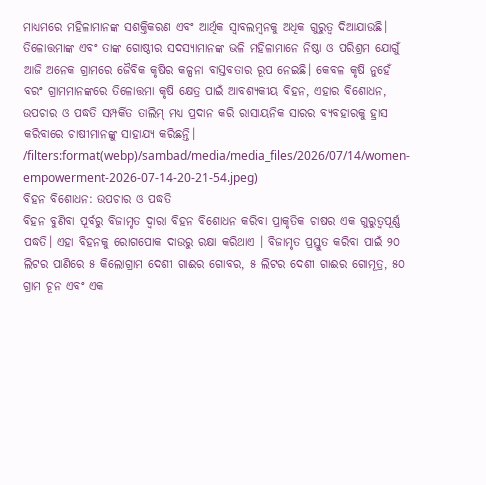ମାଧ୍ୟମରେ ମହିଳାମାନଙ୍କ ସଶକ୍ତିକରଣ ଏବଂ ଆର୍ଥିକ ସ୍ୱାବଲମ୍ବନକୁ ଅଧିକ ଗୁରୁତ୍ୱ ଦିଆଯାଉଛି। ତିଳୋତ୍ତମାଙ୍କ ଏବଂ ତାଙ୍କ ଗୋଷ୍ଠୀର ସଦସ୍ୟାମାନଙ୍କ ଭଳି ମହିଳାମାନେ ନିଷ୍ଠା ଓ ପରିଶ୍ରମ ଯୋଗୁଁ ଆଜି ଅନେକ ଗ୍ରାମରେ ଜୈବିକ କୃଷିର କଳ୍ପନା ବାସ୍ତବତାର ରୂପ ନେଇଛି। କେବଳ କୃଷି ନୁହେଁ ବରଂ ଗ୍ରାମମାନଙ୍କରେ ତିଳୋତ୍ତମା କୃଷି କ୍ଷେତ୍ର ପାଇଁ ଆବଶ୍ୟକୀୟ ବିହନ, ଏହାର ବିଶୋଧନ, ଉପଚାର ଓ ପଦ୍ଧତି ସମ୍ପର୍କିତ ତାଲିମ୍ ମଧ୍ୟ ପ୍ରଦାନ କରି ରାସାୟନିକ ସାରର ବ୍ୟବହାରକୁ ହ୍ରାସ କରିବାରେ ଚାଷୀମାନଙ୍କୁ ସାହାଯ୍ୟ କରିଛନ୍ତି।
/filters:format(webp)/sambad/media/media_files/2026/07/14/women-empowerment-2026-07-14-20-21-54.jpeg)
ବିହନ ବିଶୋଧନ: ଉପଚାର ଓ ପଦ୍ଧତି
ବିହନ ବୁଣିବା ପୂର୍ବରୁ ବିଜାମୃତ ଦ୍ୱାରା ବିହନ ବିଶୋଧନ କରିବା ପ୍ରାକୃତିକ ଚାଷର ଏକ ଗୁରୁତ୍ୱପୂର୍ଣ୍ଣ ପଦ୍ଧତି। ଏହା ବିହନକୁ ରୋଗପୋକ ଦାଉରୁ ରକ୍ଷା କରିଥାଏ । ବିଜାମୃତ ପ୍ରସ୍ତୁତ କରିବା ପାଇଁ ୨୦ ଲିଟର ପାଣିରେ ୫ କିଲୋଗ୍ରାମ ଦେଶୀ ଗାଈର ଗୋବର, ୫ ଲିଟର ଦେଶୀ ଗାଈର ଗୋମୂତ୍ର, ୫୦ ଗ୍ରାମ ଚୂନ ଏବଂ ଏକ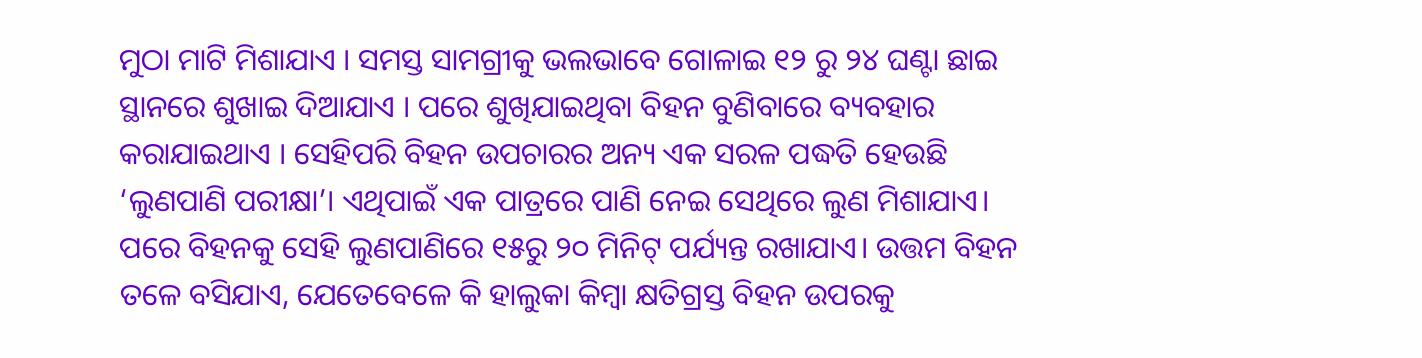ମୁଠା ମାଟି ମିଶାଯାଏ । ସମସ୍ତ ସାମଗ୍ରୀକୁ ଭଲଭାବେ ଗୋଳାଇ ୧୨ ରୁ ୨୪ ଘଣ୍ଟା ଛାଇ ସ୍ଥାନରେ ଶୁଖାଇ ଦିଆଯାଏ । ପରେ ଶୁଖିଯାଇଥିବା ବିହନ ବୁଣିବାରେ ବ୍ୟବହାର କରାଯାଇଥାଏ । ସେହିପରି ବିହନ ଉପଚାରର ଅନ୍ୟ ଏକ ସରଳ ପଦ୍ଧତି ହେଉଛି ‘ଲୁଣପାଣି ପରୀକ୍ଷା’। ଏଥିପାଇଁ ଏକ ପାତ୍ରରେ ପାଣି ନେଇ ସେଥିରେ ଲୁଣ ମିଶାଯାଏ। ପରେ ବିହନକୁ ସେହି ଲୁଣପାଣିରେ ୧୫ରୁ ୨୦ ମିନିଟ୍ ପର୍ଯ୍ୟନ୍ତ ରଖାଯାଏ। ଉତ୍ତମ ବିହନ ତଳେ ବସିଯାଏ, ଯେତେବେଳେ କି ହାଲୁକା କିମ୍ବା କ୍ଷତିଗ୍ରସ୍ତ ବିହନ ଉପରକୁ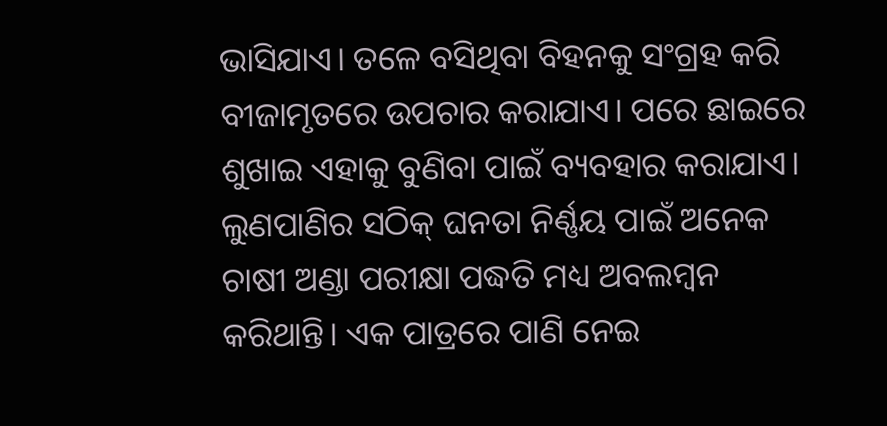ଭାସିଯାଏ। ତଳେ ବସିଥିବା ବିହନକୁ ସଂଗ୍ରହ କରି ବୀଜାମୃତରେ ଉପଚାର କରାଯାଏ। ପରେ ଛାଇରେ ଶୁଖାଇ ଏହାକୁ ବୁଣିବା ପାଇଁ ବ୍ୟବହାର କରାଯାଏ।
ଲୁଣପାଣିର ସଠିକ୍ ଘନତା ନିର୍ଣ୍ଣୟ ପାଇଁ ଅନେକ ଚାଷୀ ଅଣ୍ଡା ପରୀକ୍ଷା ପଦ୍ଧତି ମଧ୍ୟ ଅବଲମ୍ବନ କରିଥାନ୍ତି। ଏକ ପାତ୍ରରେ ପାଣି ନେଇ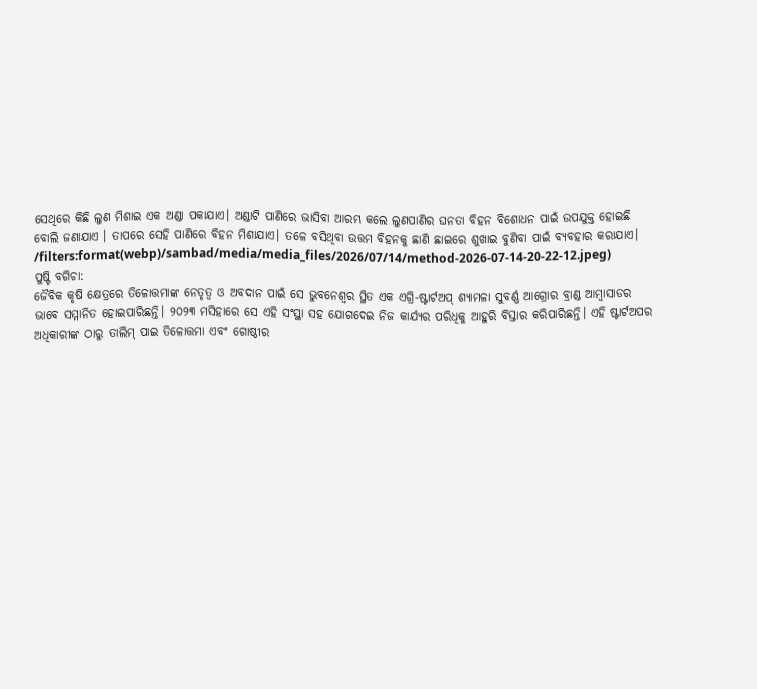ସେଥିରେ କିଛି ଲୁଣ ମିଶାଇ ଏକ ଅଣ୍ଡା ପକାଯାଏ। ଅଣ୍ଡାଟି ପାଣିରେ ଭାସିବା ଆରମ୍ଭ କଲେ ଲୁଣପାଣିର ଘନତା ବିହନ ବିଶୋଧନ ପାଇଁ ଉପଯୁକ୍ତ ହୋଇଛି ବୋଲି ଜଣାଯାଏ । ତାପରେ ସେହି ପାଣିରେ ବିହନ ମିଶାଯାଏ। ତଳେ ବସିଥିବା ଉତ୍ତମ ବିହନକୁ ଛାଣି ଛାଇରେ ଶୁଖାଇ ବୁଣିବା ପାଇଁ ବ୍ୟବହାର କରାଯାଏ।
/filters:format(webp)/sambad/media/media_files/2026/07/14/method-2026-07-14-20-22-12.jpeg)
ପୁଷ୍ଟି ବଗିଚା:
ଜୈବିକ କୃଷି କ୍ଷେତ୍ରରେ ତିଳୋତ୍ତମାଙ୍କ ନେତୃତ୍ୱ ଓ ଅବଦାନ ପାଇଁ ସେ ଭୁବନେଶ୍ଵର ସ୍ଥିତ ଏକ ଏଗ୍ରି-ଷ୍ଟାର୍ଟଅପ୍ ଶ୍ୟାମଳା ସୁବର୍ଣ୍ଣ ଆଗ୍ରୋର ବ୍ରାଣ୍ଡ ଆମ୍ବାସାଡର ଭାବେ ସମ୍ମାନିତ ହୋଇପାରିଛନ୍ତି। ୨୦୨୩ ମସିହାରେ ସେ ଏହି ସଂସ୍ଥା ସହ ଯୋଗଦେଇ ନିଜ କାର୍ଯ୍ୟର ପରିଧିକୁ ଆହୁରି ବିସ୍ତାର କରିପାରିଛନ୍ତି। ଏହି ଷ୍ଟାର୍ଟଅପର ଅଧିକାରୀଙ୍କ ଠାରୁ ତାଲିମ୍ ପାଇ ତିଳୋତ୍ତମା ଏବଂ ଗୋଷ୍ଠୀର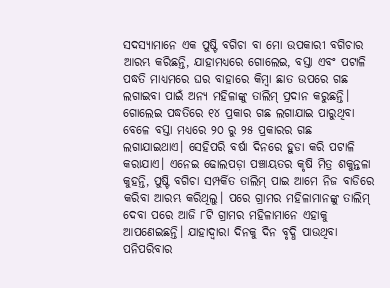ସଦସ୍ୟାମାନେ ଏକ ପୁଷ୍ଟି ବଗିଚା ବା ମୋ ଉପକାରୀ ବଗିଚାର ଆରମ୍ଭ କରିଛନ୍ତି, ଯାହାମଧ୍ୟରେ ଗୋଲେଇ, ବସ୍ତା ଏବଂ ପଟାଳି ପଦ୍ଧତି ମାଧ୍ୟମରେ ଘର ବାହାରେ କିମ୍ବା ଛାତ ଉପରେ ଗଛ ଲଗାଇବା ପାଇଁ ଅନ୍ୟ ମହିଳାଙ୍କୁ ତାଲିମ୍ ପ୍ରଦାନ କରୁଛନ୍ତି। ଗୋଲେଇ ପଦ୍ଧତିରେ ୧୪ ପ୍ରକାର ଗଛ ଲଗାଯାଇ ପାରୁଥିବା ବେଳେ ବସ୍ତା ମଧ୍ୟରେ ୨୦ ରୁ ୨୫ ପ୍ରକାରର ଗଛ ଲଗାଯାଇଥାଏ। ସେହିପରି ବର୍ଷା ଦିନରେ ହୁଡା କରି ପଟାଳି କରାଯାଏ। ଏନେଇ ଢୋଲପଡ଼ା ପଞ୍ଚାୟତର କୃଷି ମିତ୍ର ଶକୁନ୍ତଳା କୁହନ୍ତି, ପୁଷ୍ଟି ବଗିଚା ସମ୍ପର୍କିତ ତାଲିମ୍ ପାଇ ଆମେ ନିଜ ବାଡିରେ କରିବା ଆରମ୍ଭ କରିଥିଲୁ। ପରେ ଗ୍ରାମର ମହିଳାମାନଙ୍କୁ ତାଲିମ୍ ଦେବା ପରେ ଆଜି ୮ଟି ଗ୍ରାମର ମହିଳାମାନେ ଏହାକୁ ଆପଣେଇଛନ୍ତି। ଯାହାଦ୍ଵାରା ଦିନକୁ ଦିନ ବୃଦ୍ଧି ପାଉଥିବା ପନିପରିବାର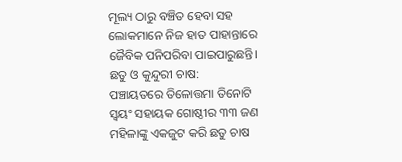ମୂଲ୍ୟ ଠାରୁ ବଞ୍ଚିତ ହେବା ସହ ଲୋକମାନେ ନିଜ ହାତ ପାହାନ୍ତାରେ ଜୈବିକ ପନିପରିବା ପାଇପାରୁଛନ୍ତି।
ଛତୁ ଓ କୁନ୍ଦୁରୀ ଚାଷ:
ପଞ୍ଚାୟତରେ ତିଳୋତ୍ତମା ତିନୋଟି ସ୍ଵୟଂ ସହାୟକ ଗୋଷ୍ଠୀର ୩୩ ଜଣ ମହିଳାଙ୍କୁ ଏକଜୁଟ କରି ଛତୁ ଚାଷ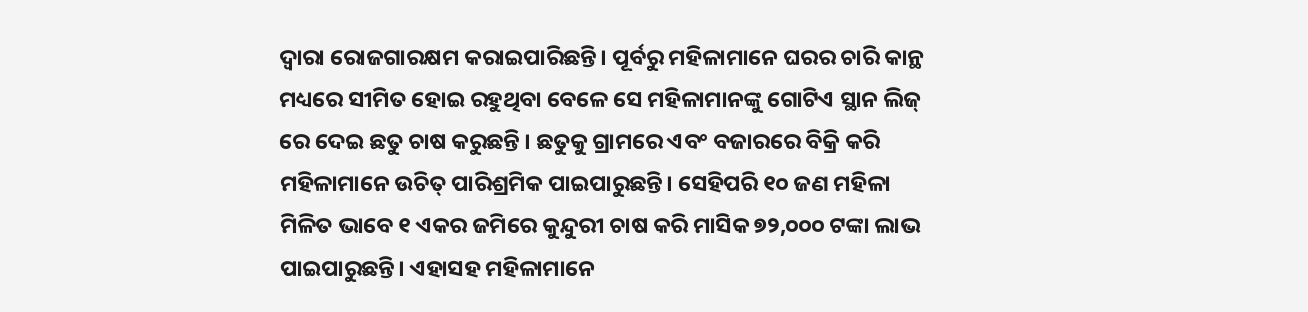ଦ୍ଵାରା ରୋଜଗାରକ୍ଷମ କରାଇପାରିଛନ୍ତି। ପୂର୍ବରୁ ମହିଳାମାନେ ଘରର ଚାରି କାନ୍ଥ ମଧ୍ୟରେ ସୀମିତ ହୋଇ ରହୁଥିବା ବେଳେ ସେ ମହିଳାମାନଙ୍କୁ ଗୋଟିଏ ସ୍ଥାନ ଲିଜ୍ ରେ ଦେଇ ଛତୁ ଚାଷ କରୁଛନ୍ତି । ଛତୁକୁ ଗ୍ରାମରେ ଏବଂ ବଜାରରେ ବିକ୍ରି କରି ମହିଳାମାନେ ଉଚିତ୍ ପାରିଶ୍ରମିକ ପାଇପାରୁଛନ୍ତି। ସେହିପରି ୧୦ ଜଣ ମହିଳା ମିଳିତ ଭାବେ ୧ ଏକର ଜମିରେ କୁନ୍ଦୁରୀ ଚାଷ କରି ମାସିକ ୭୨,୦୦୦ ଟଙ୍କା ଲାଭ ପାଇପାରୁଛନ୍ତି। ଏହାସହ ମହିଳାମାନେ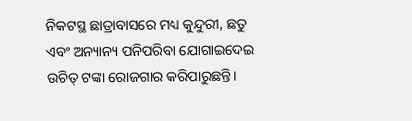ନିକଟସ୍ଥ ଛାତ୍ରାବାସରେ ମଧ୍ୟ କୁନ୍ଦୁରୀ, ଛତୁ ଏବଂ ଅନ୍ୟାନ୍ୟ ପନିପରିବା ଯୋଗାଇଦେଇ ଉଚିତ୍ ଟଙ୍କା ରୋଜଗାର କରିପାରୁଛନ୍ତି।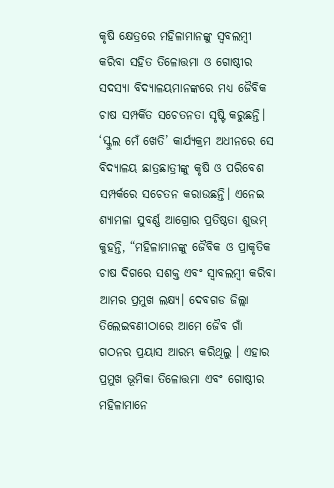କୃଷି କ୍ଷେତ୍ରରେ ମହିଳାମାନଙ୍କୁ ସ୍ଵବଲମ୍ବୀ କରିବା ସହିତ ତିଳୋତ୍ତମା ଓ ଗୋଷ୍ଠୀର ସଦସ୍ୟା ବିଦ୍ୟାଳୟମାନଙ୍କରେ ମଧ୍ୟ ଜୈବିକ ଚାଷ ସମ୍ପର୍କିତ ସଚେତନତା ସୃଷ୍ଟି କରୁଛନ୍ତି। ‘ସ୍କୁଲ ମେଁ ଖେତି’ କାର୍ଯ୍ୟକ୍ରମ ଅଧୀନରେ ସେ ବିଦ୍ୟାଳୟ ଛାତ୍ରଛାତ୍ରୀଙ୍କୁ କୃଷି ଓ ପରିବେଶ ସମ୍ପର୍କରେ ସଚେତନ କରାଉଛନ୍ତି। ଏନେଇ ଶ୍ୟାମଳା ସୁବର୍ଣ୍ଣ ଆଗ୍ରୋର ପ୍ରତିଷ୍ଠତା ଶୁଭମ୍ କୁହନ୍ତି, “ମହିଳାମାନଙ୍କୁ ଜୈବିକ ଓ ପ୍ରାକୃତିକ ଚାଷ ଦିଗରେ ସଶକ୍ତ ଏବଂ ସ୍ବାବଲମ୍ବୀ କରିବା ଆମର ପ୍ରମୁଖ ଲକ୍ଷ୍ୟ। ଦେବଗଡ ଜିଲ୍ଲା ତିଲେଇବଣୀଠାରେ ଆମେ ଜୈବ ଗାଁ ଗଠନର ପ୍ରୟାସ ଆରମ୍ଭ କରିଥିଲୁ । ଏହାର ପ୍ରମୁଖ ଭୂମିକା ତିଳୋତ୍ତମା ଏବଂ ଗୋଷ୍ଠୀର ମହିଳାମାନେ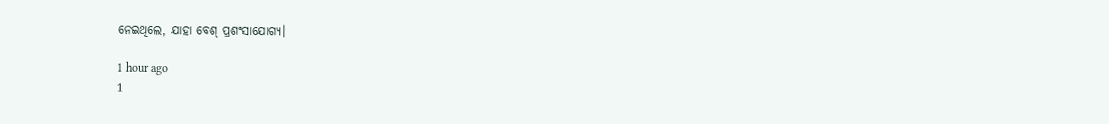ନେଇଥିଲେ, ଯାହା ବେଶ୍ ପ୍ରଶଂସାଯୋଗ୍ୟ।

1 hour ago
1